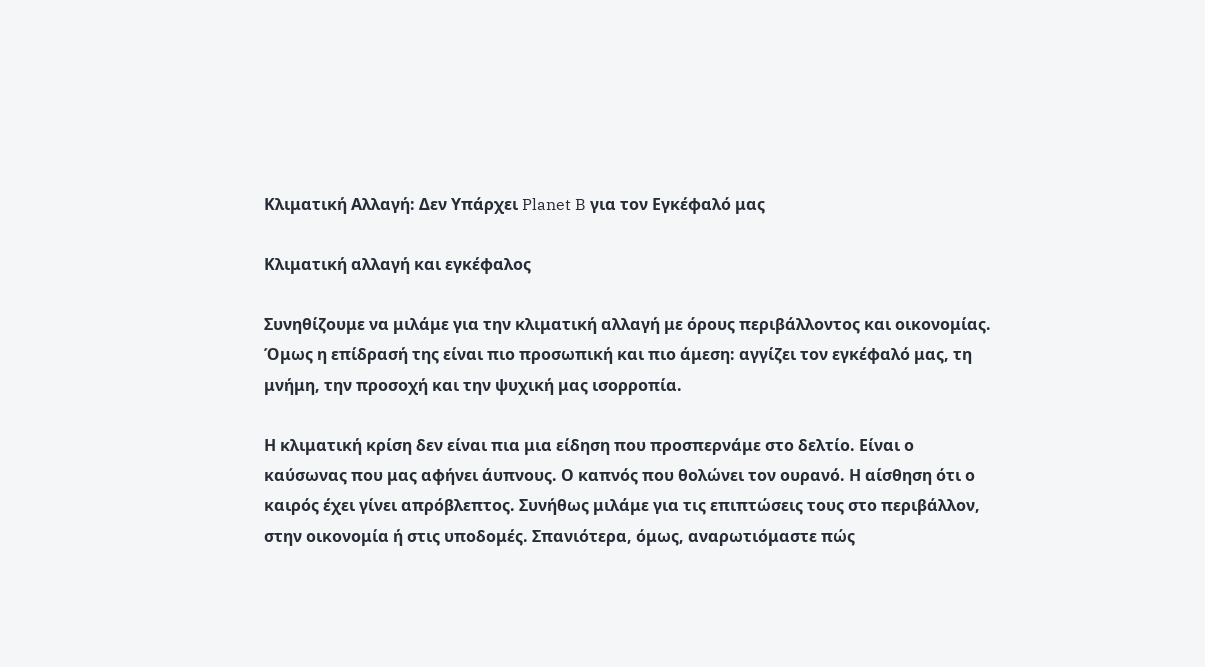Κλιματική Αλλαγή: Δεν Υπάρχει Planet B για τον Εγκέφαλό μας

Κλιματική αλλαγή και εγκέφαλος

Συνηθίζουμε να μιλάμε για την κλιματική αλλαγή με όρους περιβάλλοντος και οικονομίας. Όμως η επίδρασή της είναι πιο προσωπική και πιο άμεση: αγγίζει τον εγκέφαλό μας, τη μνήμη, την προσοχή και την ψυχική μας ισορροπία.

Η κλιματική κρίση δεν είναι πια μια είδηση που προσπερνάμε στο δελτίο. Είναι ο καύσωνας που μας αφήνει άυπνους. Ο καπνός που θολώνει τον ουρανό. Η αίσθηση ότι ο καιρός έχει γίνει απρόβλεπτος. Συνήθως μιλάμε για τις επιπτώσεις τους στο περιβάλλον, στην οικονομία ή στις υποδομές. Σπανιότερα, όμως, αναρωτιόμαστε πώς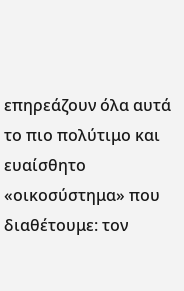επηρεάζουν όλα αυτά το πιο πολύτιμο και ευαίσθητο «οικοσύστημα» που διαθέτουμε: τον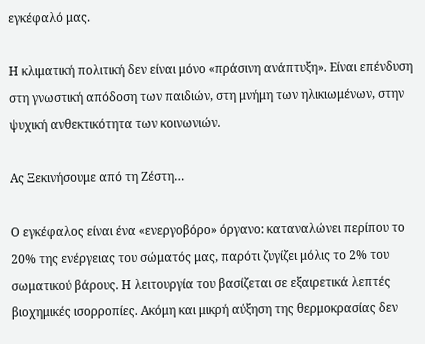εγκέφαλό μας.

Η κλιματική πολιτική δεν είναι μόνο «πράσινη ανάπτυξη». Είναι επένδυση στη γνωστική απόδοση των παιδιών, στη μνήμη των ηλικιωμένων, στην ψυχική ανθεκτικότητα των κοινωνιών.

Ας Ξεκινήσουμε από τη Ζέστη…

Ο εγκέφαλος είναι ένα «ενεργοβόρο» όργανο: καταναλώνει περίπου το 20% της ενέργειας του σώματός μας, παρότι ζυγίζει μόλις το 2% του σωματικού βάρους. Η λειτουργία του βασίζεται σε εξαιρετικά λεπτές βιοχημικές ισορροπίες. Ακόμη και μικρή αύξηση της θερμοκρασίας δεν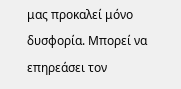μας προκαλεί μόνο δυσφορία. Μπορεί να επηρεάσει τον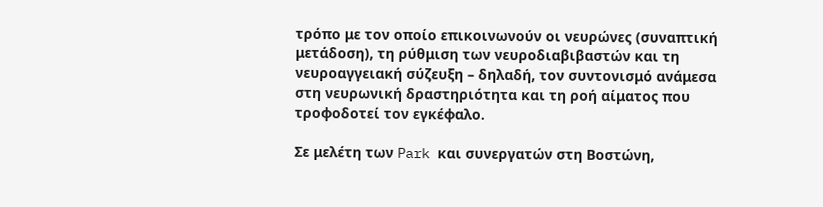τρόπο με τον οποίο επικοινωνούν οι νευρώνες (συναπτική μετάδοση), τη ρύθμιση των νευροδιαβιβαστών και τη νευροαγγειακή σύζευξη – δηλαδή, τον συντονισμό ανάμεσα στη νευρωνική δραστηριότητα και τη ροή αίματος που τροφοδοτεί τον εγκέφαλο.

Σε μελέτη των Park και συνεργατών στη Βοστώνη,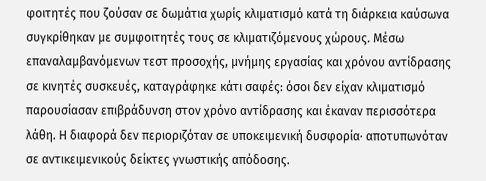φοιτητές που ζούσαν σε δωμάτια χωρίς κλιματισμό κατά τη διάρκεια καύσωνα συγκρίθηκαν με συμφοιτητές τους σε κλιματιζόμενους χώρους. Μέσω επαναλαμβανόμενων τεστ προσοχής, μνήμης εργασίας και χρόνου αντίδρασης σε κινητές συσκευές, καταγράφηκε κάτι σαφές: όσοι δεν είχαν κλιματισμό παρουσίασαν επιβράδυνση στον χρόνο αντίδρασης και έκαναν περισσότερα λάθη. Η διαφορά δεν περιοριζόταν σε υποκειμενική δυσφορία· αποτυπωνόταν σε αντικειμενικούς δείκτες γνωστικής απόδοσης.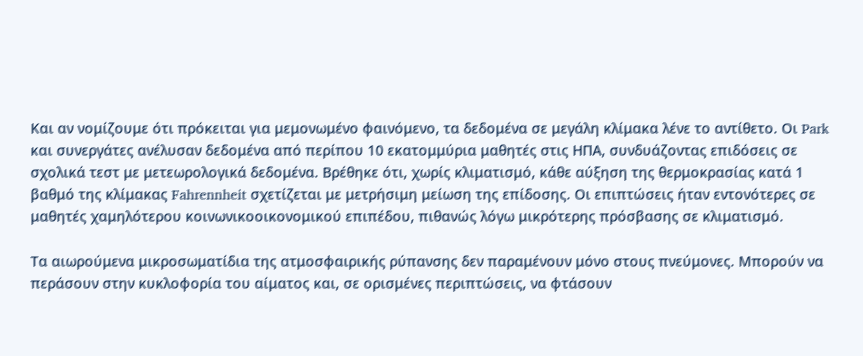Και αν νομίζουμε ότι πρόκειται για μεμονωμένο φαινόμενο, τα δεδομένα σε μεγάλη κλίμακα λένε το αντίθετο. Οι Park και συνεργάτες ανέλυσαν δεδομένα από περίπου 10 εκατομμύρια μαθητές στις ΗΠΑ, συνδυάζοντας επιδόσεις σε σχολικά τεστ με μετεωρολογικά δεδομένα. Βρέθηκε ότι, χωρίς κλιματισμό, κάθε αύξηση της θερμοκρασίας κατά 1 βαθμό της κλίμακας Fahrennheit σχετίζεται με μετρήσιμη μείωση της επίδοσης. Οι επιπτώσεις ήταν εντονότερες σε μαθητές χαμηλότερου κοινωνικοοικονομικού επιπέδου, πιθανώς λόγω μικρότερης πρόσβασης σε κλιματισμό.

Τα αιωρούμενα μικροσωματίδια της ατμοσφαιρικής ρύπανσης δεν παραμένουν μόνο στους πνεύμονες. Μπορούν να περάσουν στην κυκλοφορία του αίματος και, σε ορισμένες περιπτώσεις, να φτάσουν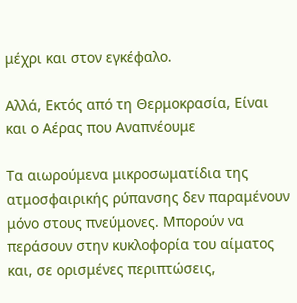μέχρι και στον εγκέφαλο.

Αλλά, Εκτός από τη Θερμοκρασία, Είναι και ο Αέρας που Αναπνέουμε

Τα αιωρούμενα μικροσωματίδια της ατμοσφαιρικής ρύπανσης δεν παραμένουν μόνο στους πνεύμονες. Μπορούν να περάσουν στην κυκλοφορία του αίματος και, σε ορισμένες περιπτώσεις,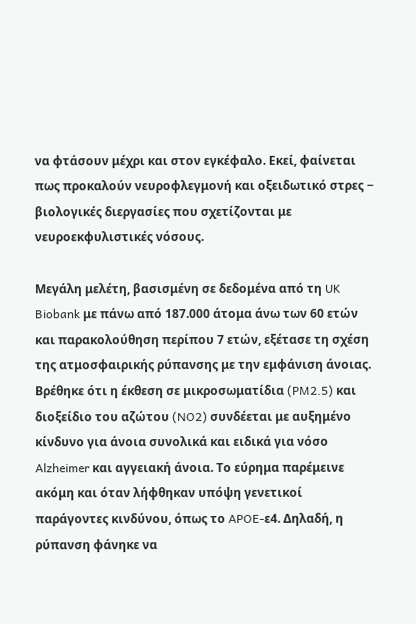να φτάσουν μέχρι και στον εγκέφαλο. Εκεί, φαίνεται πως προκαλούν νευροφλεγμονή και οξειδωτικό στρες − βιολογικές διεργασίες που σχετίζονται με νευροεκφυλιστικές νόσους.

Μεγάλη μελέτη, βασισμένη σε δεδομένα από τη UK Biobank με πάνω από 187.000 άτομα άνω των 60 ετών και παρακολούθηση περίπου 7 ετών, εξέτασε τη σχέση της ατμοσφαιρικής ρύπανσης με την εμφάνιση άνοιας. Βρέθηκε ότι η έκθεση σε μικροσωματίδια (PM2.5) και διοξείδιο του αζώτου (NO2) συνδέεται με αυξημένο κίνδυνο για άνοια συνολικά και ειδικά για νόσο Alzheimer και αγγειακή άνοια. Το εύρημα παρέμεινε ακόμη και όταν λήφθηκαν υπόψη γενετικοί παράγοντες κινδύνου, όπως το APOE-ε4. Δηλαδή, η ρύπανση φάνηκε να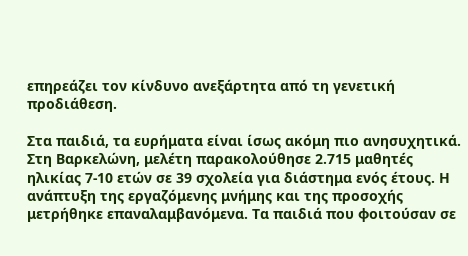επηρεάζει τον κίνδυνο ανεξάρτητα από τη γενετική προδιάθεση.

Στα παιδιά, τα ευρήματα είναι ίσως ακόμη πιο ανησυχητικά. Στη Βαρκελώνη, μελέτη παρακολούθησε 2.715 μαθητές ηλικίας 7-10 ετών σε 39 σχολεία για διάστημα ενός έτους. Η ανάπτυξη της εργαζόμενης μνήμης και της προσοχής μετρήθηκε επαναλαμβανόμενα. Τα παιδιά που φοιτούσαν σε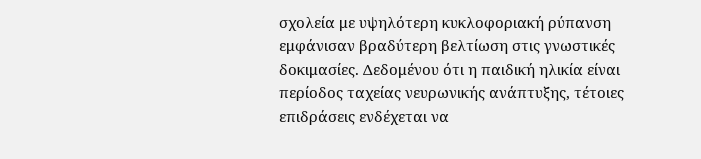σχολεία με υψηλότερη κυκλοφοριακή ρύπανση εμφάνισαν βραδύτερη βελτίωση στις γνωστικές δοκιμασίες. Δεδομένου ότι η παιδική ηλικία είναι περίοδος ταχείας νευρωνικής ανάπτυξης, τέτοιες επιδράσεις ενδέχεται να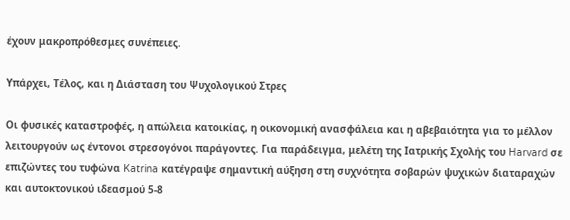έχουν μακροπρόθεσμες συνέπειες.

Υπάρχει, Τέλος, και η Διάσταση του Ψυχολογικού Στρες

Οι φυσικές καταστροφές, η απώλεια κατοικίας, η οικονομική ανασφάλεια και η αβεβαιότητα για το μέλλον λειτουργούν ως έντονοι στρεσογόνοι παράγοντες. Για παράδειγμα, μελέτη της Ιατρικής Σχολής του Harvard σε επιζώντες του τυφώνα Katrina κατέγραψε σημαντική αύξηση στη συχνότητα σοβαρών ψυχικών διαταραχών και αυτοκτονικού ιδεασμού 5-8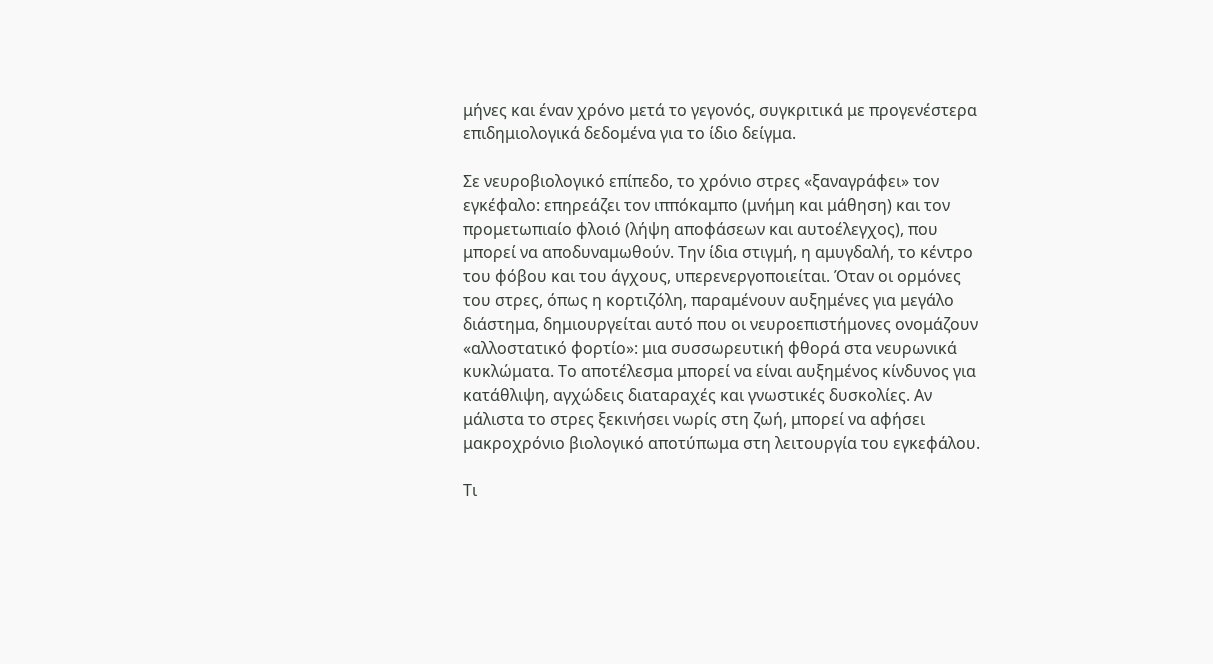μήνες και έναν χρόνο μετά το γεγονός, συγκριτικά με προγενέστερα επιδημιολογικά δεδομένα για το ίδιο δείγμα.

Σε νευροβιολογικό επίπεδο, το χρόνιο στρες «ξαναγράφει» τον εγκέφαλο: επηρεάζει τον ιππόκαμπο (μνήμη και μάθηση) και τον προμετωπιαίο φλοιό (λήψη αποφάσεων και αυτοέλεγχος), που μπορεί να αποδυναμωθούν. Την ίδια στιγμή, η αμυγδαλή, το κέντρο του φόβου και του άγχους, υπερενεργοποιείται. Όταν οι ορμόνες του στρες, όπως η κορτιζόλη, παραμένουν αυξημένες για μεγάλο διάστημα, δημιουργείται αυτό που οι νευροεπιστήμονες ονομάζουν «αλλοστατικό φορτίο»: μια συσσωρευτική φθορά στα νευρωνικά κυκλώματα. Το αποτέλεσμα μπορεί να είναι αυξημένος κίνδυνος για κατάθλιψη, αγχώδεις διαταραχές και γνωστικές δυσκολίες. Αν μάλιστα το στρες ξεκινήσει νωρίς στη ζωή, μπορεί να αφήσει μακροχρόνιο βιολογικό αποτύπωμα στη λειτουργία του εγκεφάλου.

Τι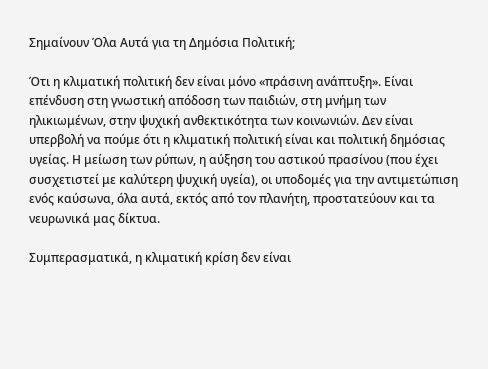Σημαίνουν Όλα Αυτά για τη Δημόσια Πολιτική;

Ότι η κλιματική πολιτική δεν είναι μόνο «πράσινη ανάπτυξη». Είναι επένδυση στη γνωστική απόδοση των παιδιών, στη μνήμη των ηλικιωμένων, στην ψυχική ανθεκτικότητα των κοινωνιών. Δεν είναι υπερβολή να πούμε ότι η κλιματική πολιτική είναι και πολιτική δημόσιας υγείας. Η μείωση των ρύπων, η αύξηση του αστικού πρασίνου (που έχει συσχετιστεί με καλύτερη ψυχική υγεία), οι υποδομές για την αντιμετώπιση ενός καύσωνα, όλα αυτά, εκτός από τον πλανήτη, προστατεύουν και τα νευρωνικά μας δίκτυα.

Συμπερασματικά, η κλιματική κρίση δεν είναι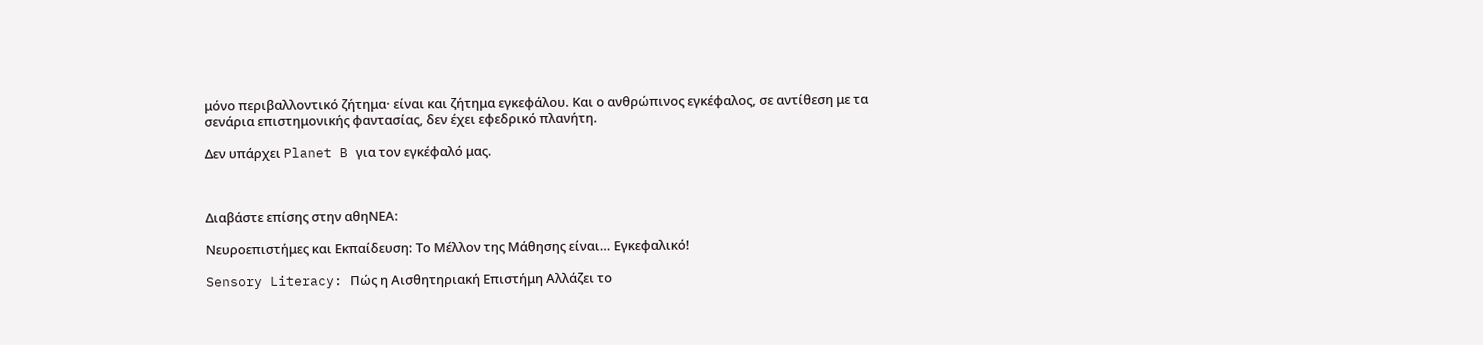μόνο περιβαλλοντικό ζήτημα· είναι και ζήτημα εγκεφάλου. Και ο ανθρώπινος εγκέφαλος, σε αντίθεση με τα σενάρια επιστημονικής φαντασίας, δεν έχει εφεδρικό πλανήτη.

Δεν υπάρχει Planet B για τον εγκέφαλό μας.



Διαβάστε επίσης στην αθηΝΕΑ:

Νευροεπιστήμες και Εκπαίδευση: Το Μέλλον της Μάθησης είναι… Εγκεφαλικό!

Sensory Literacy: Πώς η Αισθητηριακή Επιστήμη Αλλάζει το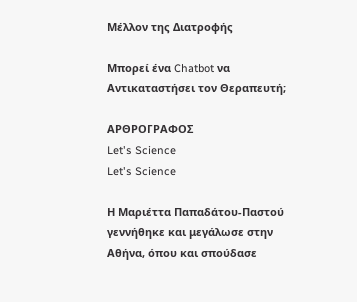Μέλλον της Διατροφής

Μπορεί ένα Chatbot να Αντικαταστήσει τον Θεραπευτή;

ΑΡΘΡΟΓΡΑΦΟΣ
Let's Science
Let's Science

Η Μαριέττα Παπαδάτου-Παστού γεννήθηκε και μεγάλωσε στην Αθήνα, όπου και σπούδασε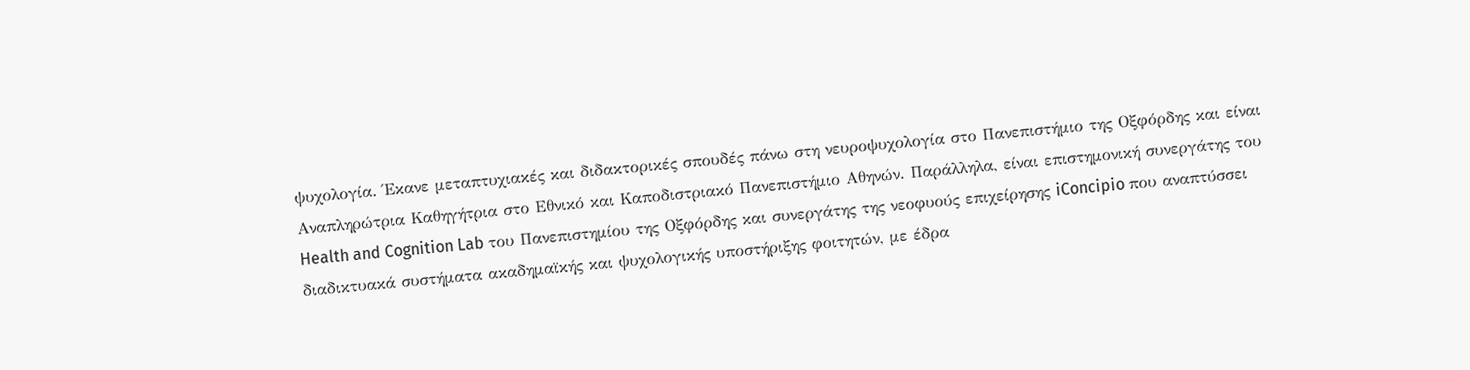ψυχολογία. Έκανε μεταπτυχιακές και διδακτορικές σπουδές πάνω στη νευροψυχολογία στο Πανεπιστήμιο της Οξφόρδης και είναι Αναπληρώτρια Καθηγήτρια στο Εθνικό και Καποδιστριακό Πανεπιστήμιο Αθηνών. Παράλληλα, είναι επιστημονική συνεργάτης του Health and Cognition Lab του Πανεπιστημίου της Οξφόρδης και συνεργάτης της νεοφυούς επιχείρησης iConcipio που αναπτύσσει διαδικτυακά συστήματα ακαδημαϊκής και ψυχολογικής υποστήριξης φοιτητών, με έδρα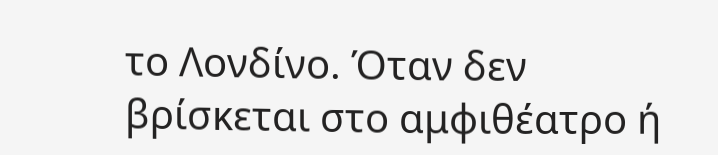το Λονδίνο. Όταν δεν βρίσκεται στο αμφιθέατρο ή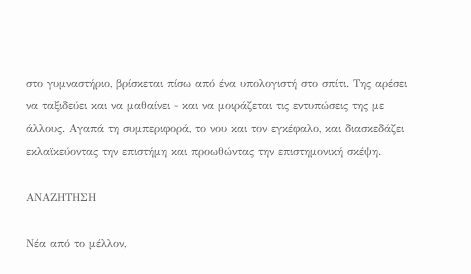στο γυμναστήριο, βρίσκεται πίσω από ένα υπολογιστή στο σπίτι. Της αρέσει να ταξιδεύει και να μαθαίνει - και να μοιράζεται τις εντυπώσεις της με άλλους. Αγαπά τη συμπεριφορά, το νου και τον εγκέφαλο, και διασκεδάζει εκλαϊκεύοντας την επιστήμη και προωθώντας την επιστημονική σκέψη.

ΑΝΑΖΗΤΗΣΗ

Νέα από το μέλλον,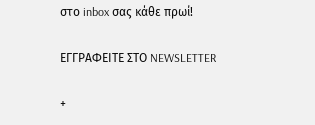στο inbox σας κάθε πρωί!

ΕΓΓPΑΦΕΙΤΕ ΣΤΟ NEWSLETTER

+